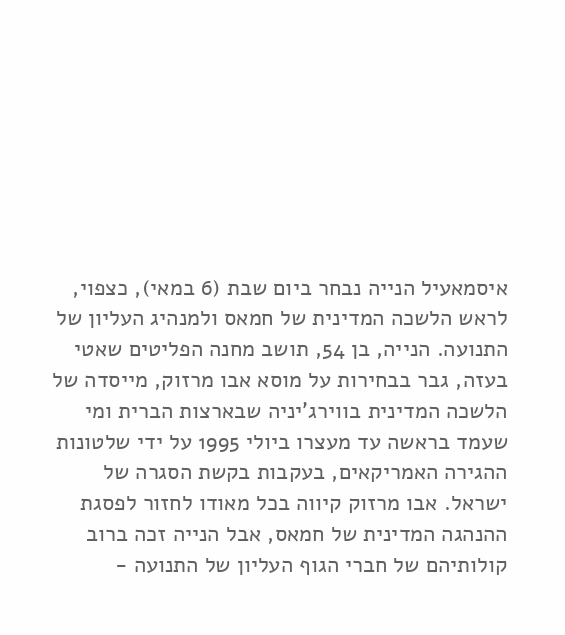איסמאעיל הנייה נבחר ביום שבת (6 במאי), כצפוי, לראש הלשכה המדינית של חמאס ולמנהיג העליון של התנועה. הנייה, בן 54, תושב מחנה הפליטים שאטי בעזה, גבר בבחירות על מוסא אבו מרזוק, מייסדה של הלשכה המדינית בווירג'יניה שבארצות הברית ומי שעמד בראשה עד מעצרו ביולי 1995 על ידי שלטונות ההגירה האמריקאים, בעקבות בקשת הסגרה של ישראל. אבו מרזוק קיווה בכל מאודו לחזור לפסגת ההנהגה המדינית של חמאס, אבל הנייה זכה ברוב קולותיהם של חברי הגוף העליון של התנועה -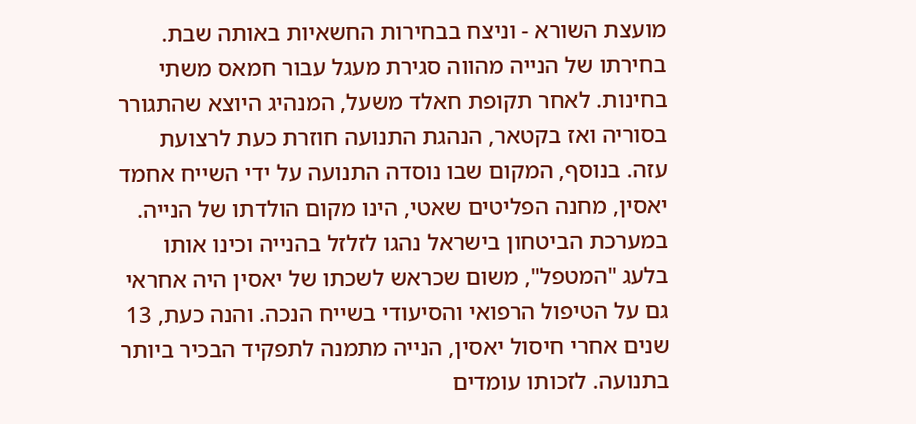מועצת השורא - וניצח בבחירות החשאיות באותה שבת.
בחירתו של הנייה מהווה סגירת מעגל עבור חמאס משתי בחינות. לאחר תקופת חאלד משעל, המנהיג היוצא שהתגורר בסוריה ואז בקטאר, הנהגת התנועה חוזרת כעת לרצועת עזה. בנוסף, המקום שבו נוסדה התנועה על ידי השייח אחמד יאסין, מחנה הפליטים שאטי, הינו מקום הולדתו של הנייה.
במערכת הביטחון בישראל נהגו לזלזל בהנייה וכינו אותו בלעג "המטפל", משום שכראש לשכתו של יאסין היה אחראי גם על הטיפול הרפואי והסיעודי בשייח הנכה. והנה כעת, 13 שנים אחרי חיסול יאסין, הנייה מתמנה לתפקיד הבכיר ביותר בתנועה. לזכותו עומדים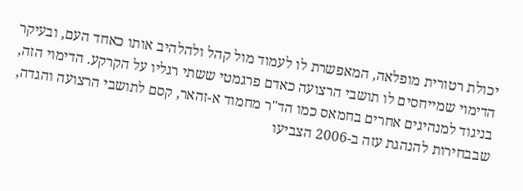יכולת רטורית מופלאה, המאפשרת לו לעמוד מול קהל ולהלהיב אותו כאחד העם, ובעיקר הדימוי שמייחסים לו תושבי הרצועה כאדם פרגמטי ששתי רגליו על הקרקע. הדימוי הזה, בניגוד למנהיגים אחרים בחמאס כמו הד"ר מחמוד א-זהאר, קסם לתושבי הרצועה והגדה, שבבחירות להנהגת עזה ב-2006 הצביעו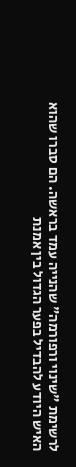לרשימת "שינוי ורפורמה" שהנייה עמד בראשה. הם סברו שהוא האיש היודע להבדיל בפער הגדול בין אמנת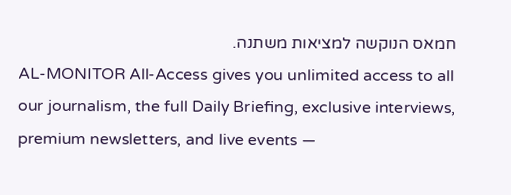חמאס הנוקשה למציאות משתנה.
AL-MONITOR All-Access gives you unlimited access to all our journalism, the full Daily Briefing, exclusive interviews, premium newsletters, and live events —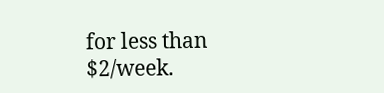for less than $2/week.